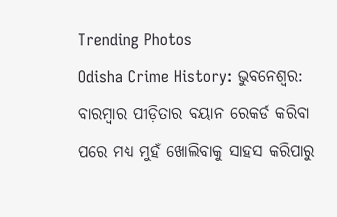Trending Photos
Odisha Crime History: ଭୁବନେଶ୍ୱର: ବାରମ୍ବାର ପୀଡ଼ିତାର ବୟାନ ରେକର୍ଡ କରିବା ପରେ ମଧ୍ୟ ମୁହଁ ଖୋଲିବାକୁ ସାହସ କରିପାରୁ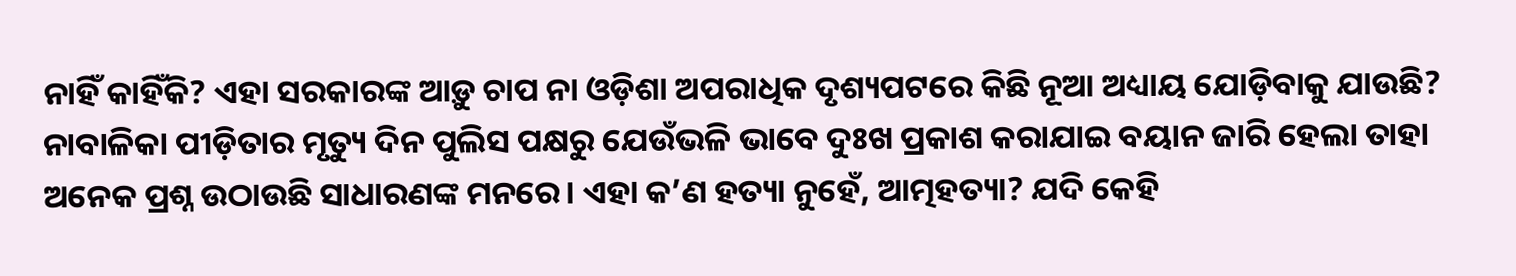ନାହିଁ କାହିଁକି? ଏହା ସରକାରଙ୍କ ଆଡ଼ୁ ଚାପ ନା ଓଡ଼ିଶା ଅପରାଧିକ ଦୃଶ୍ୟପଟରେ କିଛି ନୂଆ ଅଧ୍ୟାୟ ଯୋଡ଼ିବାକୁ ଯାଉଛି? ନାବାଳିକା ପୀଡ଼ିତାର ମୃତ୍ୟୁ ଦିନ ପୁଲିସ ପକ୍ଷରୁ ଯେଉଁଭଳି ଭାବେ ଦୁଃଖ ପ୍ରକାଶ କରାଯାଇ ବୟାନ ଜାରି ହେଲା ତାହା ଅନେକ ପ୍ରଶ୍ନ ଉଠାଉଛି ସାଧାରଣଙ୍କ ମନରେ। ଏହା କ’ଣ ହତ୍ୟା ନୁହେଁ, ଆତ୍ମହତ୍ୟା? ଯଦି କେହି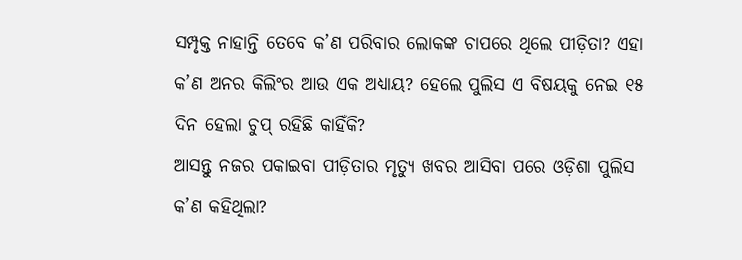ସମ୍ପୃକ୍ତ ନାହାନ୍ତି ତେବେ କ’ଣ ପରିବାର ଲୋକଙ୍କ ଚାପରେ ଥିଲେ ପୀଡ଼ିତା? ଏହା କ’ଣ ଅନର କିଲିଂର ଆଉ ଏକ ଅଧ୍ୟାୟ? ହେଲେ ପୁଲିସ ଏ ବିଷୟକୁ ନେଇ ୧୫ ଦିନ ହେଲା ଚୁପ୍ ରହିଛି କାହିଁକି?
ଆସନ୍ତୁ ନଜର ପକାଇବା ପୀଡ଼ିତାର ମୃତ୍ୟୁ ଖବର ଆସିବା ପରେ ଓଡ଼ିଶା ପୁଲିସ କ’ଣ କହିଥିଲା?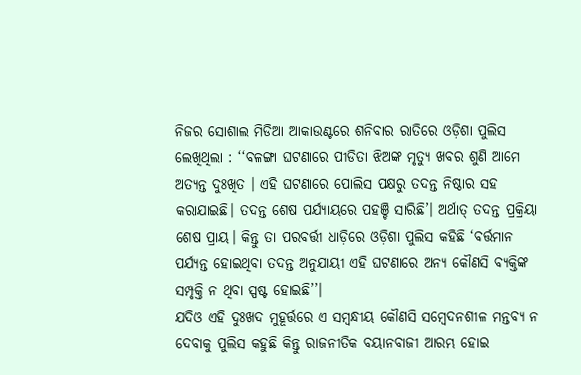ନିଜର ସୋଶାଲ ମିଡିଆ ଆକାଉଣ୍ଟରେ ଶନିବାର ରାତିରେ ଓଡ଼ିଶା ପୁଲିସ ଲେଖିଥିଲା : ‘‘ବଳଙ୍ଗା ଘଟଣାରେ ପୀଡିତା ଝିଅଙ୍କ ମୃତ୍ୟୁ ଖବର ଶୁଣି ଆମେ ଅତ୍ୟନ୍ତ ଦୁଃଖିତ । ଏହି ଘଟଣାରେ ପୋଲିସ ପକ୍ଷରୁ ତଦନ୍ତ ନିଷ୍ଠାର ସହ କରାଯାଇଛି। ତଦନ୍ତ ଶେଷ ପର୍ଯ୍ୟାୟରେ ପହଞ୍ଚି ସାରିଛି’। ଅର୍ଥାତ୍ ତଦନ୍ତ ପ୍ରକ୍ରିୟା ଶେଷ ପ୍ରାୟ। କିନ୍ତୁ ତା ପରବର୍ତ୍ତୀ ଧାଡ଼ିରେ ଓଡ଼ିଶା ପୁଲିସ କହିଛି ‘ବର୍ତ୍ତମାନ ପର୍ଯ୍ୟନ୍ତ ହୋଇଥିବା ତଦନ୍ତ ଅନୁଯାୟୀ ଏହି ଘଟଣାରେ ଅନ୍ୟ କୌଣସି ବ୍ୟକ୍ତିଙ୍କ ସମ୍ପୃକ୍ତି ନ ଥିବା ସ୍ପଷ୍ଟ ହୋଇଛି’’।
ଯଦିଓ ଏହି ଦୁଃଖଦ ମୁହୂର୍ତ୍ତରେ ଏ ସମ୍ବନ୍ଧୀୟ କୌଣସି ସମ୍ବେଦନଶୀଳ ମନ୍ତବ୍ୟ ନ ଦେବାକୁ ପୁଲିସ କହୁଛି କିନ୍ତୁ ରାଜନୀତିକ ବୟାନବାଜୀ ଆରମ୍ଭ ହୋଇ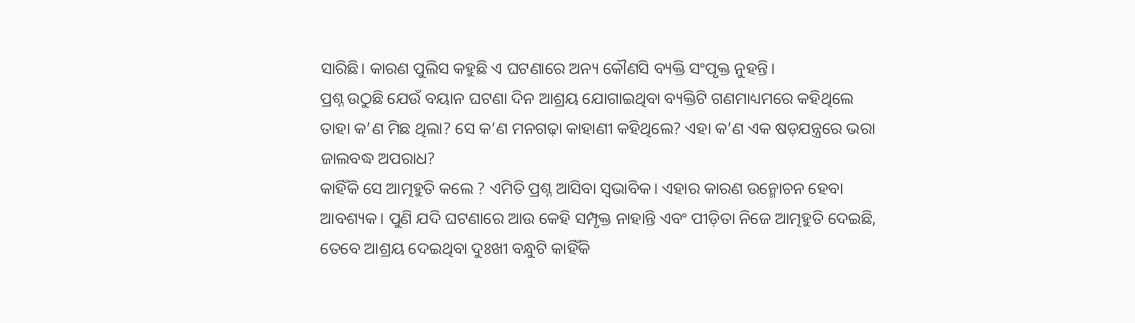ସାରିଛି। କାରଣ ପୁଲିସ କହୁଛି ଏ ଘଟଣାରେ ଅନ୍ୟ କୌଣସି ବ୍ୟକ୍ତି ସଂପୃକ୍ତ ନୁହନ୍ତି।
ପ୍ରଶ୍ନ ଉଠୁଛି ଯେଉଁ ବୟାନ ଘଟଣା ଦିନ ଆଶ୍ରୟ ଯୋଗାଇଥିବା ବ୍ୟକ୍ତିଟି ଗଣମାଧ୍ୟମରେ କହିଥିଲେ ତାହା କ’ଣ ମିଛ ଥିଲା? ସେ କ’ଣ ମନଗଢ଼ା କାହାଣୀ କହିଥିଲେ? ଏହା କ’ଣ ଏକ ଷଡ଼ଯନ୍ତ୍ରରେ ଭରା ଜାଲବଦ୍ଧ ଅପରାଧ?
କାହିଁକି ସେ ଆତ୍ମହୁତି କଲେ ? ଏମିତି ପ୍ରଶ୍ନ ଆସିବା ସ୍ୱଭାବିକ। ଏହାର କାରଣ ଉନ୍ମୋଚନ ହେବା ଆବଶ୍ୟକ। ପୁଣି ଯଦି ଘଟଣାରେ ଆଉ କେହି ସମ୍ପୃକ୍ତ ନାହାନ୍ତି ଏବଂ ପୀଡ଼ିତା ନିଜେ ଆତ୍ମହୁତି ଦେଇଛି, ତେବେ ଆଶ୍ରୟ ଦେଇଥିବା ଦୁଃଖୀ ବନ୍ଧୁଟି କାହିଁକି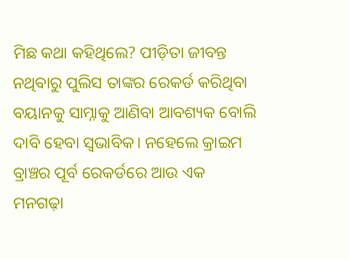ମିଛ କଥା କହିଥିଲେ? ପୀଡ଼ିତା ଜୀବନ୍ତ ନଥିବାରୁ ପୁଲିସ ତାଙ୍କର ରେକର୍ଡ କରିଥିବା ବୟାନକୁ ସାମ୍ନାକୁ ଆଣିବା ଆବଶ୍ୟକ ବୋଲି ଦାବି ହେବା ସ୍ବଭାବିକ। ନହେଲେ କ୍ରାଇମ ବ୍ରାଞ୍ଚର ପୂର୍ବ ରେକର୍ଡରେ ଆଉ ଏକ ମନଗଢ଼ା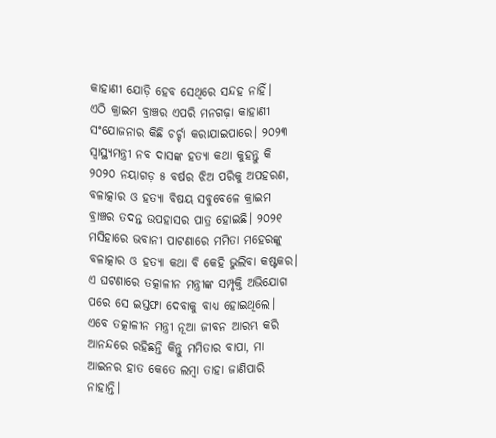କାହାଣୀ ଯୋଡ଼ି ହେବ ସେଥିରେ ସନ୍ଦହ ନାହିଁ।
ଏଠି କ୍ରାଇମ ବ୍ରାଞ୍ଚର ଏପରି ମନଗଢ଼ା କାହାଣୀ ସଂଯୋଜନାର କିଛି ଚର୍ଚ୍ଚା କରାଯାଇପାରେ। ୨୦୨୩ ସ୍ୱାସ୍ଥ୍ୟମନ୍ତ୍ରୀ ନବ ଦାସଙ୍କ ହତ୍ୟା କଥା କୁହନ୍ତୁ କି ୨୦୨୦ ନୟାଗଡ଼ ୫ ବର୍ଷର ଝିଅ ପରିକୁ ଅପହରଣ, ବଳାତ୍କାର ଓ ହତ୍ୟା ବିଷୟ ସବୁବେଳେ କ୍ରାଇମ ବ୍ରାଞ୍ଚର ତଦନ୍ତ ଉପହାସର ପାତ୍ର ହୋଇଛି। ୨୦୨୧ ମସିହାରେ ଭବାନୀ ପାଟଣାରେ ମମିତା ମହେରଙ୍କୁ ବଳାତ୍କାର ଓ ହତ୍ୟା କଥା ବି କେହି ଭୁଲିବା କଷ୍ଟକର। ଏ ଘଟଣାରେ ତତ୍କାଳୀନ ମନ୍ତ୍ରୀଙ୍କ ସମ୍ପୃକ୍ତି ଅଭିଯୋଗ ପରେ ସେ ଇସ୍ତଫା ଦେବାକୁ ବାଧ୍ୟ ହୋଇଥିଲେ। ଏବେ ତତ୍କାଳୀନ ମନ୍ତ୍ରୀ ନୂଆ ଜୀବନ ଆରମ୍ଭ କରି ଆନନ୍ଦରେ ରହିଛନ୍ତି କିନ୍ତୁ ମମିତାର ବାପା, ମା ଆଇନର ହାତ କେତେ ଲମ୍ବା ତାହା ଜାଣିପାରି ନାହାନ୍ତି।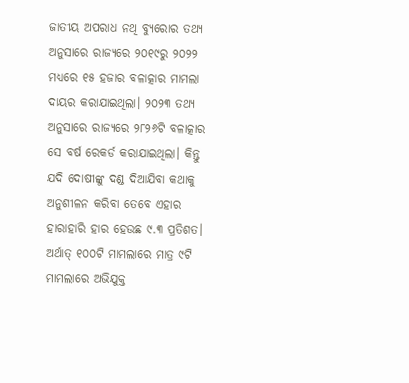ଜାତୀୟ ଅପରାଧ ନଥି ବ୍ୟୁରୋର ତଥ୍ୟ ଅନୁସାରେ ରାଜ୍ୟରେ ୨୦୧୯ରୁ ୨୦୨୨ ମଧ୍ୟରେ ୧୫ ହଜାର ବଳାତ୍କାର ମାମଲା ଦାୟର କରାଯାଇଥିଲା। ୨୦୨୩ ତଥ୍ୟ ଅନୁସାରେ ରାଜ୍ୟରେ ୨୮୨୬ଟି ବଳାତ୍କାର ସେ ବର୍ଷ ରେକର୍ଡ କରାଯାଇଥିଲା। କିନ୍ତୁ ଯଦି ଦୋଷୀଙ୍କୁ ଦଣ୍ଡ ଦିଆଯିବା କଥାକୁ ଅନୁଶୀଳନ କରିବା ତେବେ ଏହାର ହାରାହାରି ହାର ହେଉଛ ୯.୩ ପ୍ରତିଶତ। ଅର୍ଥାତ୍ ୧୦୦ଟି ମାମଲାରେ ମାତ୍ର ୯ଟି ମାମଲାରେ ଅଭିଯୁକ୍ତ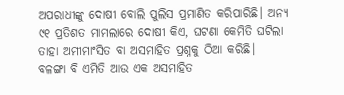ଅପରାଧୀଙ୍କୁ ଦୋଷୀ ବୋଲି ପୁଲିସ ପ୍ରମାଣିତ କରିପାରିଛି। ଅନ୍ୟ ୯୧ ପ୍ରତିଶତ ମାମଲାରେ ଦୋଷୀ କିଏ, ଘଟଣା କେମିତି ଘଟିଲା ତାହା ଅମୀମାଂସିତ ବା ଅସମାହିତ ପ୍ରଶ୍ନକୁ ଠିଆ କରିଛି।
ବଳଙ୍ଗା ବି ଏମିତି ଆଉ ଏକ ଅସମାହିତ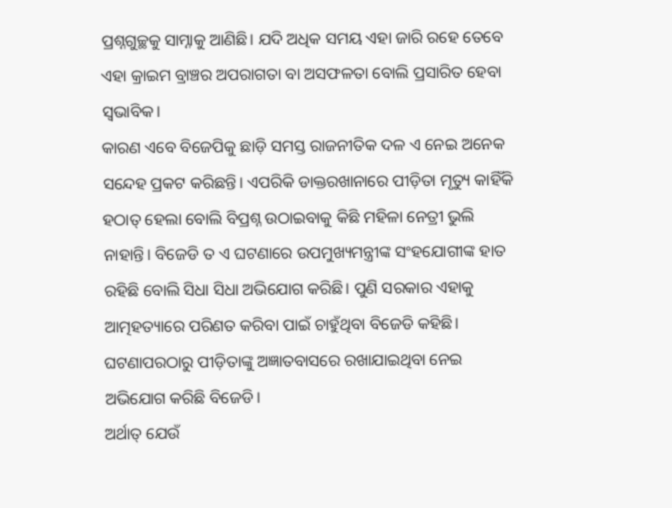ପ୍ରଶ୍ନଗୁଚ୍ଛକୁ ସାମ୍ନାକୁ ଆଣିଛି। ଯଦି ଅଧିକ ସମୟ ଏହା ଜାରି ରହେ ତେବେ ଏହା କ୍ରାଇମ ବ୍ରାଞ୍ଚର ଅପରାଗତା ବା ଅସଫଳତା ବୋଲି ପ୍ରସାରିତ ହେବା ସ୍ୱଭାବିକ।
କାରଣ ଏବେ ବିଜେପିକୁ ଛାଡ଼ି ସମସ୍ତ ରାଜନୀତିକ ଦଳ ଏ ନେଇ ଅନେକ ସନ୍ଦେହ ପ୍ରକଟ କରିଛନ୍ତି। ଏପରିକି ଡାକ୍ତରଖାନାରେ ପୀଡ଼ିତା ମୃତ୍ୟୁ କାହିଁକି ହଠାତ୍ ହେଲା ବୋଲି ବିପ୍ରଶ୍ନ ଉଠାଇବାକୁ କିଛି ମହିଳା ନେତ୍ରୀ ଭୁଲି ନାହାନ୍ତି। ବିଜେଡି ତ ଏ ଘଟଣାରେ ଉପମୁଖ୍ୟମନ୍ତ୍ରୀଙ୍କ ସଂହଯୋଗୀଙ୍କ ହାତ ରହିଛି ବୋଲି ସିଧା ସିଧା ଅଭିଯୋଗ କରିଛି। ପୁଣି ସରକାର ଏହାକୁ ଆତ୍ମହତ୍ୟାରେ ପରିଣତ କରିବା ପାଇଁ ଚାହୁଁଥିବା ବିଜେଡି କହିଛି। ଘଟଣାପରଠାରୁ ପୀଡ଼ିତାଙ୍କୁ ଅଜ୍ଞାତବାସରେ ରଖାଯାଇଥିବା ନେଇ ଅଭିଯୋଗ କରିଛି ବିଜେଡି।
ଅର୍ଥାତ୍ ଯେଉଁ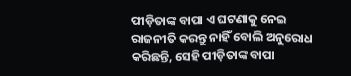ପୀଡ଼ିତାଙ୍କ ବାପା ଏ ଘଟଣାକୁ ନେଇ ରାଜନୀତି କରନ୍ତୁ ନାହିଁ ବୋଲି ଅନୁରୋଧ କରିଛନ୍ତି, ସେହି ପୀଡ଼ିତାଙ୍କ ବାପା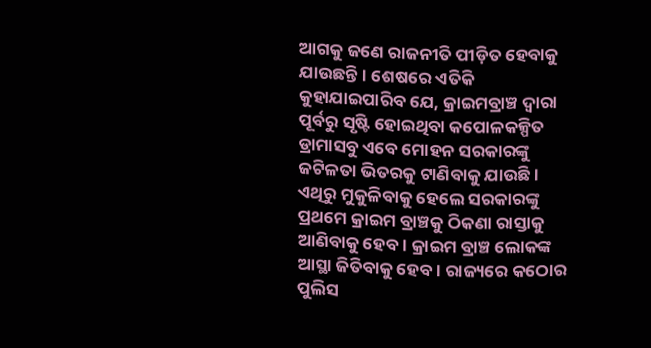ଆଗକୁ ଜଣେ ରାଜନୀତି ପୀଡ଼ିତ ହେବାକୁ ଯାଉଛନ୍ତି। ଶେଷରେ ଏତିକି କୁହାଯାଇପାରିବ ଯେ, କ୍ରାଇମବ୍ରାଞ୍ଚ ଦ୍ୱାରା ପୂର୍ବରୁ ସୃଷ୍ଟି ହୋଇଥିବା କପୋଳକଳ୍ପିତ ଡ୍ରାମାସବୁ ଏବେ ମୋହନ ସରକାରଙ୍କୁ ଜଟିଳତା ଭିତରକୁ ଟାଣିବାକୁ ଯାଉଛି।
ଏଥିରୁ ମୁକୁଳିବାକୁ ହେଲେ ସରକାରଙ୍କୁ ପ୍ରଥମେ କ୍ରାଇମ ବ୍ରାଞ୍ଚକୁ ଠିକଣା ରାସ୍ତାକୁ ଆଣିବାକୁ ହେବ। କ୍ରାଇମ ବ୍ରାଞ୍ଚ ଲୋକଙ୍କ ଆସ୍ଥା ଜିତିବାକୁ ହେବ। ରାଜ୍ୟରେ କଠୋର ପୁଲିସ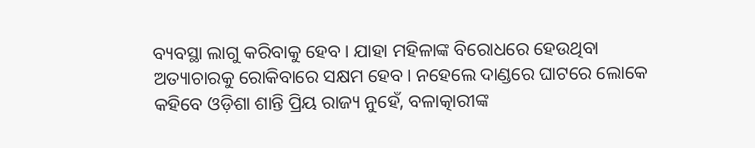ବ୍ୟବସ୍ଥା ଲାଗୁ କରିବାକୁ ହେବ। ଯାହା ମହିଳାଙ୍କ ବିରୋଧରେ ହେଉଥିବା ଅତ୍ୟାଚାରକୁ ରୋକିବାରେ ସକ୍ଷମ ହେବ। ନହେଲେ ଦାଣ୍ଡରେ ଘାଟରେ ଲୋକେ କହିବେ ଓଡ଼ିଶା ଶାନ୍ତି ପ୍ରିୟ ରାଜ୍ୟ ନୁହେଁ, ବଳାତ୍କାରୀଙ୍କ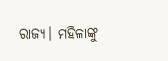ରାଜ୍ୟ। ମହିଳାଙ୍କୁ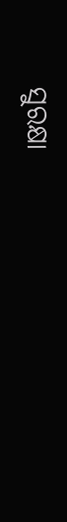ସୁରକ୍ଷା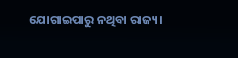ଯୋଗାଇପାରୁ ନଥିବା ରାଜ୍ୟ।